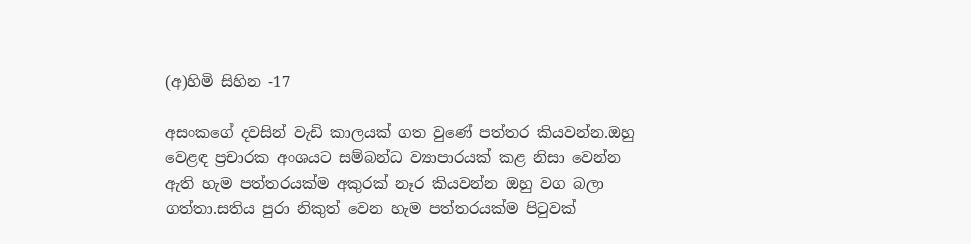(අ)හිමි සිහින -17

අසංකගේ දවසින් වැඩි කාලයක් ගත වුණේ පත්තර කියවන්න.ඔහු වෙළඳ ප්‍රචාරක අංශයට සම්බන්ධ ව්‍යාපාරයක් කළ නිසා වෙන්න ඇති හැම පත්තරයක්ම අකුරක් නෑර කියවන්න ඔහු වග බලා ගත්තා.සතිය පුරා නිකුත් වෙන හැම පත්තරයක්ම පිටුවක්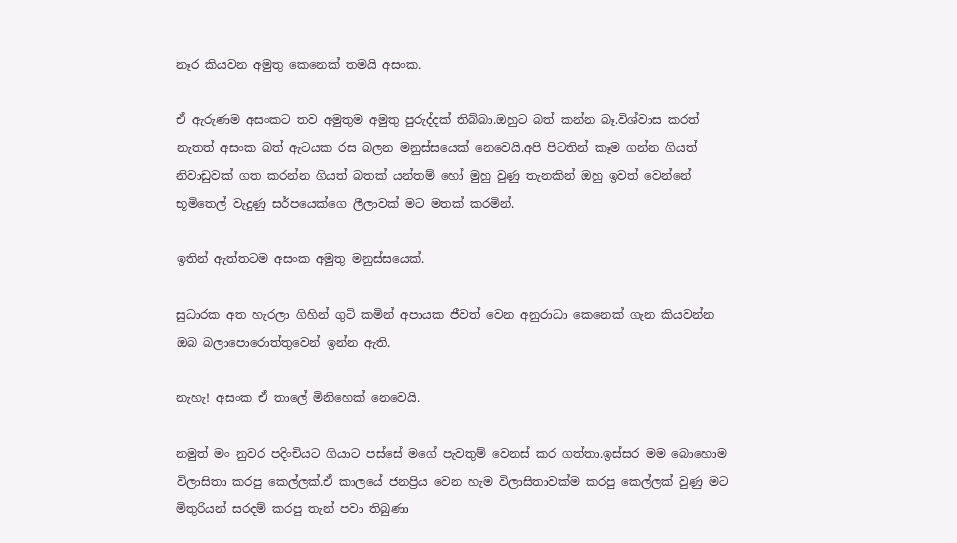නෑර කියවන අමුතු කෙනෙක් තමයි අසංක.

ඒ ඇරුණම අසංකට තව අමුතුම අමුතු පුරුද්දක් තිබ්බා.ඔහුට බත් කන්න බෑ.විශ්වාස කරත් නැතත් අසංක බත් ඇටයක රස බලන මනුස්සයෙක් නෙවෙයි.අපි පිටතින් කෑම ගන්න ගියත් නිවාඩුවක් ගත කරන්න ගියත් බතක් යන්තම් හෝ මුහු වුණු තැනකින් ඔහු ඉවත් වෙන්නේ භූමිතෙල් වැදුණු සර්පයෙක්ගෙ ලීලාවක් මට මතක් කරමින්.

ඉතින් ඇත්තටම අසංක අමුතු මනුස්සයෙක්.

සුධාරක අත හැරලා ගිහින් ගුටි කමින් අපායක ජීවත් වෙන අනුරාධා කෙනෙක් ගැන කියවන්න ඔබ බලාපොරොත්තුවෙන් ඉන්න ඇති.

නැහැ! අසංක ඒ තාලේ මිනිහෙක් නෙවෙයි.

නමුත් මං නුවර පදිංචියට ගියාට පස්සේ මගේ පැවතුම් වෙනස් කර ගත්තා.ඉස්සර මම බොහොම විලාසිතා කරපු කෙල්ලක්.ඒ කාලයේ ජනප්‍රිය වෙන හැම විලාසිතාවක්ම කරපු කෙල්ලක් වුණු මට මිතුරියන් සරදම් කරපු තැන් පවා තිබුණා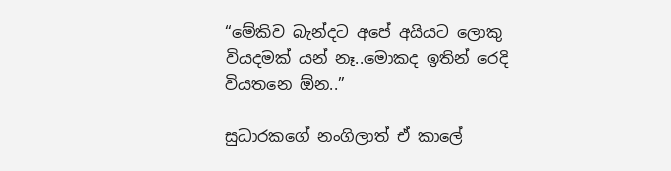“මේකිව බැන්දට අපේ අයියට ලොකු වියදමක් යන් නෑ..මොකද ඉතින් රෙදි වියතනෙ ඕන..”

සුධාරකගේ නංගිලාත් ඒ කාලේ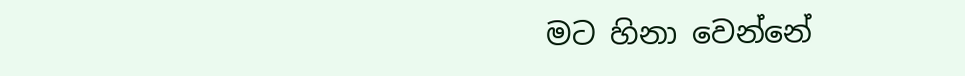මට හිනා වෙන්නේ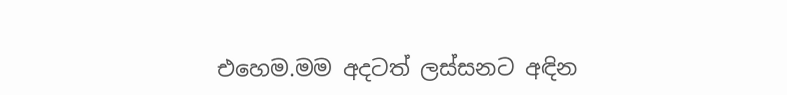එහෙම.මම අදටත් ලස්සනට අඳින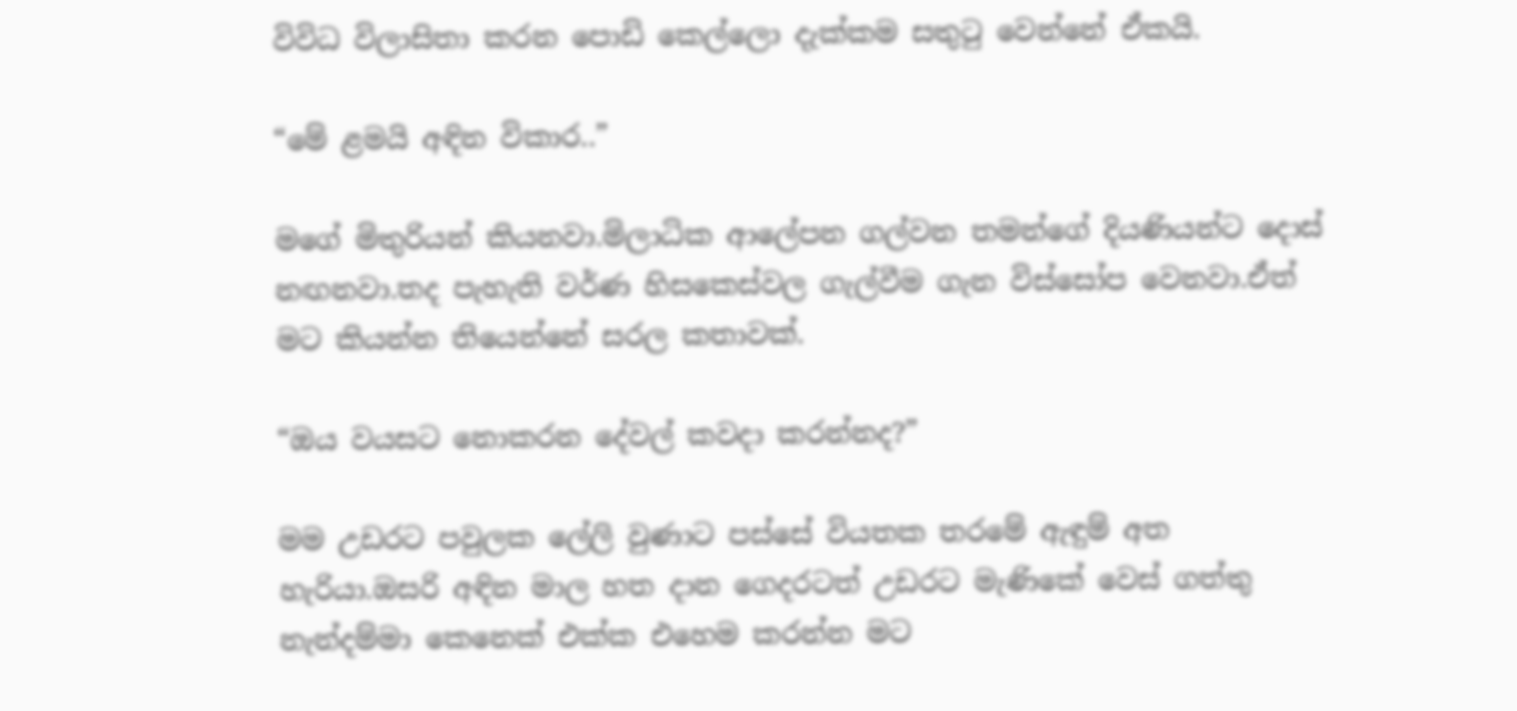විවිධ විලාසිතා කරන පොඩි කෙල්ලො දැක්කම සතුටු වෙන්නේ ඒකයි.

“මේ ළමයි අඳින විකාර..”

මගේ මිතුරියන් කියනවා.මිලාධික ආලේපන ගල්වන තමන්ගේ දියණියන්ට දොස් නඟනවා.තද පැහැති වර්ණ හිසකෙස්වල ගැල්වීම ගැන විස්සෝප වෙනවා.ඒත් මට කියන්න තියෙන්නේ සරල කතාවක්.

“ඔය වයසට නොකරන දේවල් කවදා කරන්නද?”

මම උඩරට පවුලක ලේලි වුණාට පස්සේ වියතක තරමේ ඇඳුම් අත හැරියා.ඔසරි අඳින මාල හත දාන ගෙදරටත් උඩරට මැණිකේ වෙස් ගත්තු නැන්දම්මා කෙනෙක් එක්ක එහෙම කරන්න මට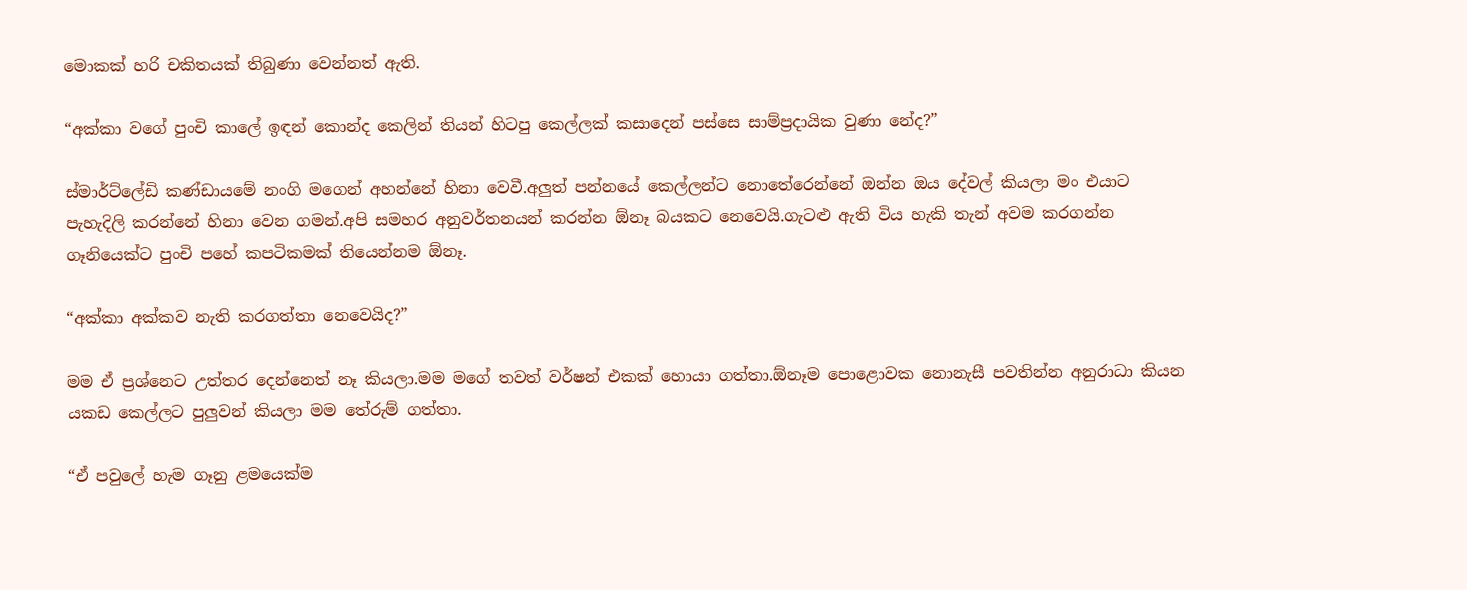මොකක් හරි චකිතයක් තිබුණා වෙන්නත් ඇති.

“අක්කා වගේ පුංචි කාලේ ඉඳන් කොන්ද කෙලින් තියන් හිටපු කෙල්ලක් කසාදෙන් පස්සෙ සාම්ප්‍රදායික වුණා නේද?”

ස්මාර්ට්ලේඩි කණ්ඩායමේ නංගි මගෙන් අහන්නේ හිනා වෙවී.අලුත් පන්නයේ කෙල්ලන්ට නොතේරෙන්නේ ඔන්න ඔය දේවල් කියලා මං එයාට පැහැදිලි කරන්නේ හිනා වෙන ගමන්.අපි සමහර අනුවර්තනයන් කරන්න ඕනෑ බයකට නෙවෙයි.ගැටළු ඇති විය හැකි තැන් අවම කරගන්න ගෑනියෙක්ට පුංචි පහේ කපටිකමක් තියෙන්නම ඕනෑ.

“අක්කා අක්කව නැති කරගත්තා නෙවෙයිද?”

මම ඒ ප්‍රශ්නෙට උත්තර දෙන්නෙත් නෑ කියලා.මම මගේ තවත් වර්ෂන් එකක් හොයා ගත්තා.ඕනෑම පොළොවක නොනැසී පවතින්න අනුරාධා කියන යකඩ කෙල්ලට පුලුවන් කියලා මම තේරුම් ගත්තා.

“ඒ පවුලේ හැම ගෑනු ළමයෙක්ම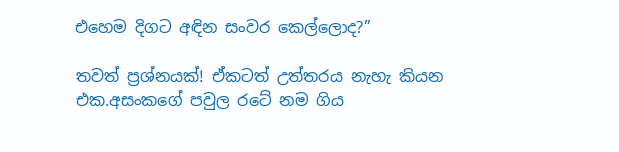එහෙම දිගට අඳින සංවර කෙල්ලොද?”

තවත් ප්‍රශ්නයක්! ඒකටත් උත්තරය නැහැ කියන එක.අසංකගේ පවුල රටේ නම ගිය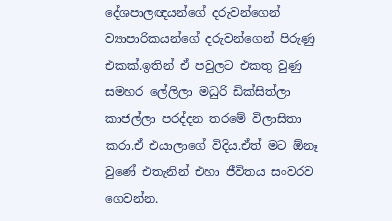දේශපාලඥයන්ගේ දරුවන්ගෙන් ව්‍යාපාරිකයන්ගේ දරුවන්ගෙන් පිරුණු එකක්.ඉතින් ඒ පවුලට එකතු වුණු සමහර ලේලිලා මධුරි ඩික්සිත්ලා කාජල්ලා පරද්දන තරමේ විලාසිතා කරා.ඒ එයාලාගේ විදිය.ඒත් මට ඕනෑ වුණේ එතැනින් එහා ජීවිතය සංවරව ගෙවන්න.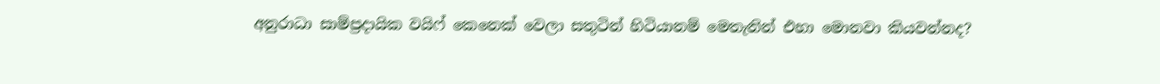අනුරාධා සාම්ප්‍රදායික වයිෆ් කෙනෙක් වෙලා සතුටින් හිටියානම් මෙතැනින් එහා මොනවා කියවන්නද?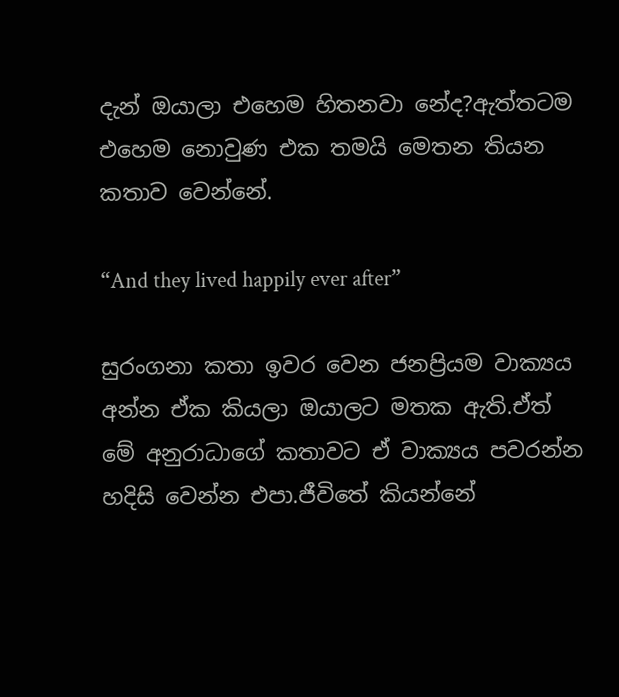දැන් ඔයාලා එහෙම හිතනවා නේද?ඇත්තටම එහෙම නොවුණ එක තමයි මෙතන තියන කතාව වෙන්නේ.

“And they lived happily ever after”

සුරංගනා කතා ඉවර වෙන ජනප්‍රියම වාක්‍යය අන්න ඒක කියලා ඔයාලට මතක ඇති.ඒත් මේ අනුරාධාගේ කතාවට ඒ වාක්‍යය පවරන්න හදිසි වෙන්න එපා.ජීවිතේ කියන්නේ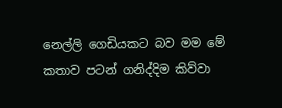නෙල්ලි ගෙඩියකට බව මම මේ කතාව පටන් ගනිද්දිම කිව්වා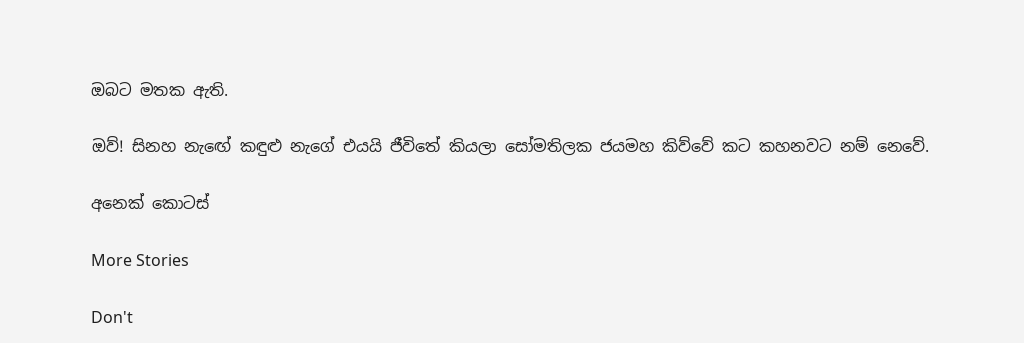ඔබට මතක ඇති.

ඔව්! සිනහ නැඟේ කඳුළු නැගේ එයයි ජීවිතේ කියලා සෝමතිලක ජයමහ කිව්වේ කට කහනවට නම් නෙවේ.

අනෙක් කොටස්

More Stories

Don't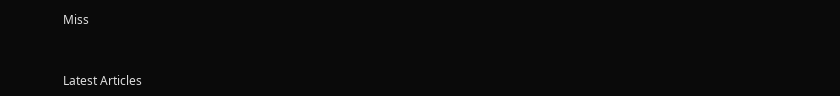Miss


Latest Articles